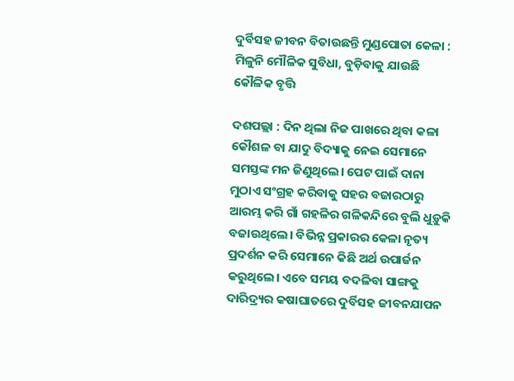ଦୁର୍ବିସହ ଜୀବନ ବିତାଉଛନ୍ତି ମୁଣ୍ଡପୋତା କେଳା : ମିଳୁନି ମୌଳିକ ସୁବିଧା, ବୁଡ଼ିବାକୁ ଯାଉଛି କୌଳିକ ବୃତ୍ତି

ଦଶପଲ୍ଲା : ଦିନ ଥିଲା ନିଜ ପାଖରେ ଥିବା କଳା କୌଶଳ ବା ଯାଦୁ ବିଦ୍ୟାକୁ ନେଇ ସେମାନେ ସମସ୍ତଙ୍କ ମନ ଜିଣୁଥିଲେ। ପେଟ ପାଇଁ ଦାନା ମୁଠାଏ ସଂଗ୍ରହ କରିବାକୁ ସହର ବଜାରଠାରୁ ଆରମ୍ଭ କରି ଗାଁ ଗହଳିର ଗଳିକନ୍ଦିରେ ବୁଲି ଧୁଡ଼ୁକି ବଜାଉଥିଲେ। ବିଭିନ୍ନ ପ୍ରକାରର କେଳା ନୃତ୍ୟ ପ୍ରଦର୍ଶନ କରି ସେମାନେ କିଛି ଅର୍ଥ ଉପାର୍ଜନ କରୁଥିଲେ। ଏବେ ସମୟ ବଦଳିବା ସାଙ୍ଗକୁ ଦାରିଦ୍ର୍ୟର କଷାଘାତରେ ଦୁର୍ବିସହ ଜୀବନଯାପନ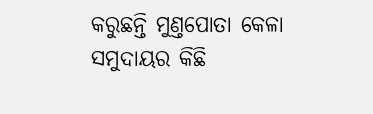କରୁଛନ୍ତି ମୁଣ୍ତପୋତା କେଳା ସମୁଦାୟର କିଛି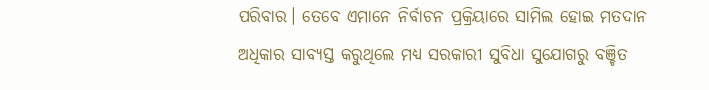ପରିବାର। ତେବେ ଏମାନେ ନିର୍ବାଚନ ପ୍ରକ୍ରିୟାରେ ସାମିଲ ହୋଇ ମତଦାନ ଅଧିକାର ସାବ୍ୟସ୍ତ କରୁଥିଲେ ମଧ୍ୟ ସରକାରୀ ସୁବିଧା ସୁଯୋଗରୁ ବଞ୍ଚିତ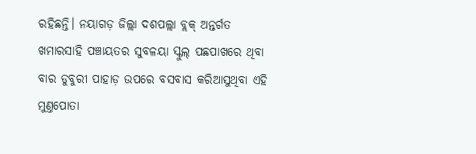ରହିଛନ୍ତି। ନୟାଗଡ଼ ଜିଲ୍ଲା ଦଶପଲ୍ଲା ବ୍ଲକ୍‌ ଅନ୍ତର୍ଗତ ଖମାରସାହି ପଞ୍ଚାୟତର ସୁବଳୟା ସ୍କୁଲ୍‌ ପଛପାଖରେ ଥିବା ବାର ଡୁବୁରୀ ପାହାଡ଼ ଉପରେ ବସବାସ କରିଆସୁଥିବା ଏହି ମୁଣ୍ତପୋତା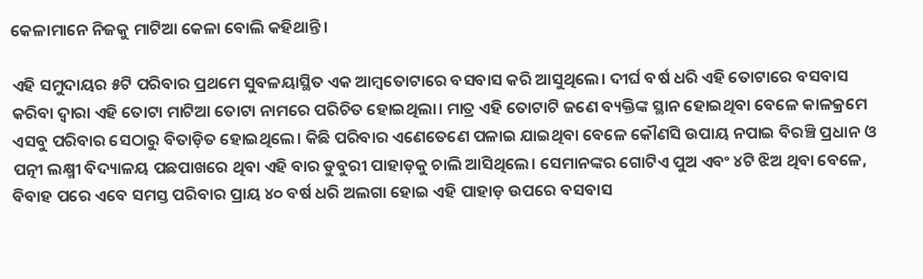କେଳାମାନେ ନିଜକୁ ମାଟିଆ କେଳା ବୋଲି କହିଥାନ୍ତି।

ଏହି ସମୁଦାୟର ୫ଟି ପରିବାର ପ୍ରଥମେ ସୁବଳୟାସ୍ଥିତ ଏକ ଆମ୍ବତୋଟାରେ ବସବାସ କରି ଆସୁଥିଲେ। ଦୀର୍ଘ ବର୍ଷ ଧରି ଏହି ତୋଟାରେ ବସବାସ କରିବା ଦ୍ବାରା ଏହି ତୋଟା ମାଟିଆ ତୋଟା ନାମରେ ପରିଚିତ ହୋଇଥିଲା। ମାତ୍ର ଏହି ତୋଟାଟି ଜଣେ ବ୍ୟକ୍ତିଙ୍କ ସ୍ଥାନ ହୋଇଥିବା ବେଳେ କାଳକ୍ରମେ ଏସବୁ ପରିବାର ସେଠାରୁ ବିତାଡ଼ିତ ହୋଇଥିଲେ। କିଛି ପରିବାର ଏଣେତେଣେ ପଳାଇ ଯାଇଥିବା ବେଳେ କୌଣସି ଉପାୟ ନପାଇ ବିରଞ୍ଚି ପ୍ରଧାନ ଓ ପତ୍ନୀ ଲକ୍ଷ୍ମୀ ବିଦ୍ୟାଳୟ ପଛପାଖରେ ଥିବା ଏହି ବାର ଡୁବୁରୀ ପାହାଡ଼କୁ ଚାଲି ଆସିଥିଲେ। ସେମାନଙ୍କର ଗୋଟିଏ ପୁଅ ଏବଂ ୪ଟି ଝିଅ ଥିବା ବେଳେ, ବିବାହ ପରେ ଏବେ ସମସ୍ତ ପରିବାର ପ୍ରାୟ ୪୦ ବର୍ଷ ଧରି ଅଲଗା ହୋଇ ଏହି ପାହାଡ଼ ଉପରେ ବସବାସ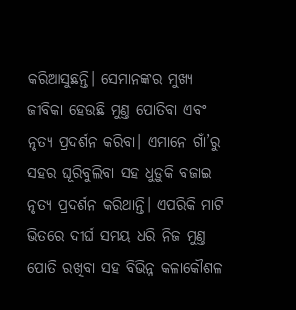କରିଆସୁଛନ୍ତି। ସେମାନଙ୍କର ମୁଖ୍ୟ ଜୀବିକା ହେଉଛି ମୁଣ୍ତ ପୋତିବା ଏବଂ ନୃତ୍ୟ ପ୍ରଦର୍ଶନ କରିବା। ଏମାନେ ଗାଁ’ରୁ ସହର ଘୂରିବୁଲିବା ସହ ଧୁଡ଼ୁକି ବଜାଇ ନୃତ୍ୟ ପ୍ରଦର୍ଶନ କରିଥାନ୍ତି। ଏପରିକି ମାଟି ଭିତରେ ଦୀର୍ଘ ସମୟ ଧରି ନିଜ ମୁଣ୍ତ ପୋତି ରଖିବା ସହ ବିଭିନ୍ନ କଳାକୌଶଳ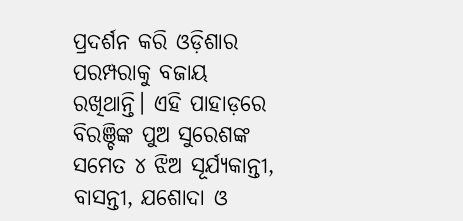ପ୍ରଦର୍ଶନ କରି ଓଡ଼ିଶାର ପରମ୍ପରାକୁ ବଜାୟ ରଖିଥାନ୍ତି। ଏହି ପାହାଡ଼ରେ ବିରଞ୍ଚିଙ୍କ ପୁଅ ସୁରେଶଙ୍କ ସମେତ ୪ ଝିଅ ସୂର୍ଯ୍ୟକାନ୍ତୀ, ବାସନ୍ତୀ, ଯଶୋଦା ଓ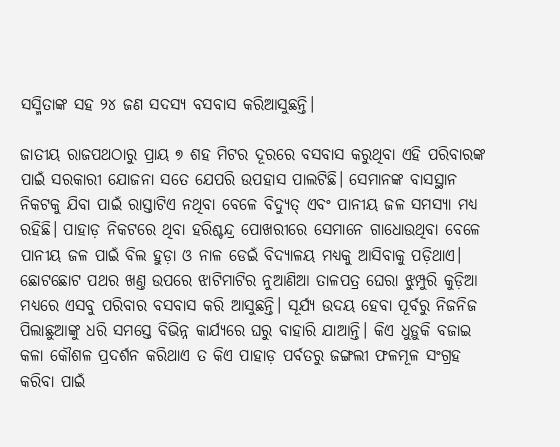ସସ୍ମିତାଙ୍କ ସହ ୨୪ ଜଣ ସଦସ୍ୟ ବସବାସ କରିଆସୁଛନ୍ତି।

ଜାତୀୟ ରାଜପଥଠାରୁ ପ୍ରାୟ ୭ ଶହ ମିଟର ଦୂରରେ ବସବାସ କରୁଥିବା ଏହି ପରିବାରଙ୍କ ପାଇଁ ସରକାରୀ ଯୋଜନା ସତେ ଯେପରି ଉପହାସ ପାଲଟିଛି। ସେମାନଙ୍କ ବାସସ୍ଥାନ ନିକଟକୁ ଯିବା ପାଇଁ ରାସ୍ତାଟିଏ ନଥିବା ବେଳେ ବିଦ୍ୟୁତ୍ ଏବଂ ପାନୀୟ ଜଳ ସମସ୍ୟା ମଧ୍ୟ ରହିଛି। ପାହାଡ଼ ନିକଟରେ ଥିବା ହରିଶ୍ଚନ୍ଦ୍ର ପୋଖରୀରେ ସେମାନେ ଗାଧୋଉଥିବା ବେଳେ ପାନୀୟ ଜଳ ପାଇଁ ବିଲ ହୁଡ଼ା ଓ ନାଳ ଡେଇଁ ବିଦ୍ୟାଳୟ ମଧ୍ୟକୁ ଆସିବାକୁ ପଡ଼ିଥାଏ। ଛୋଟଛୋଟ ପଥର ଖଣ୍ତ ଉପରେ ଝାଟିମାଟିର ନୁଆଣିଆ ତାଳପତ୍ର ଘେରା ଝୁମ୍ପୁରି କୁଡ଼ିଆ ମଧ୍ୟରେ ଏସବୁ ପରିବାର ବସବାସ କରି ଆସୁଛନ୍ତି। ସୂର୍ଯ୍ୟ ଉଦୟ ହେବା ପୂର୍ବରୁ ନିଜନିଜ ପିଲାଛୁଆଙ୍କୁ ଧରି ସମସ୍ତେ ବିଭିନ୍ନ କାର୍ଯ୍ୟରେ ଘରୁ ବାହାରି ଯାଆନ୍ତି। କିଏ ଧୁଡ଼ୁକି ବଜାଇ କଳା କୌଶଳ ପ୍ରଦର୍ଶନ କରିଥାଏ ତ କିଏ ପାହାଡ଼ ପର୍ବତରୁ ଜଙ୍ଗଲୀ ଫଳମୂଳ ସଂଗ୍ରହ କରିବା ପାଇଁ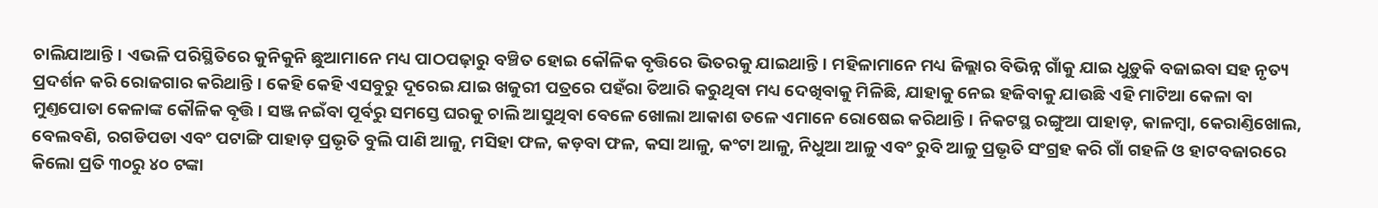ଚାଲିଯାଆନ୍ତି। ଏଭଳି ପରିସ୍ଥିତିରେ କୁନିକୁନି ଛୁଆମାନେ ମଧ୍ୟ ପାଠପଢ଼ାରୁ ବଞ୍ଚିତ ହୋଇ କୌଳିକ ବୃତ୍ତିରେ ଭିତରକୁ ଯାଇଥାନ୍ତି। ମହିଳାମାନେ ମଧ୍ୟ ଜିଲ୍ଲାର ବିଭିନ୍ନ ଗାଁକୁ ଯାଇ ଧୁଡ଼ୁକି ବଜାଇବା ସହ ନୃତ୍ୟ ପ୍ରଦର୍ଶନ କରି ରୋଜଗାର କରିଥାନ୍ତି। କେହି କେହି ଏସବୁରୁ ଦୂରେଇ ଯାଇ ଖଜୁରୀ ପତ୍ରରେ ପହଁରା ତିଆରି କରୁଥିବା ମଧ୍ୟ ଦେଖିବାକୁ ମିଳିଛି, ଯାହାକୁ ନେଇ ହଜିବାକୁ ଯାଉଛି ଏହି ମାଟିଆ କେଳା ବା ମୁଣ୍ତପୋତା କେଳାଙ୍କ କୌଳିକ ବୃତ୍ତି। ସଞ୍ଜ ନଇଁବା ପୂର୍ବରୁ ସମସ୍ତେ ଘରକୁ ଚାଲି ଆସୁଥିବା ବେଳେ ଖୋଲା ଆକାଶ ତଳେ ଏମାନେ ରୋଷେଇ କରିଥାନ୍ତି। ନିକଟସ୍ଥ ରଙ୍ଗୁଆ ପାହାଡ଼, କାଳମ୍ବା, କେରାଣ୍ତିଖୋଲ, ବେଲବଣି, ରଗଡିପଡା ଏବଂ ପଟାଙ୍ଗି ପାହାଡ଼ ପ୍ରଭୃତି ବୁଲି ପାଣି ଆଳୁ, ମସିହା ଫଳ, କଡ଼ବା ଫଳ, କସା ଆଳୁ, କଂଟା ଆଳୁ, ନିଧୁଆ ଆଳୁ ଏବଂ ରୁବି ଆଳୁ ପ୍ରଭୃତି ସଂଗ୍ରହ କରି ଗାଁ ଗହଳି ଓ ହାଟବଜାରରେ କିଲୋ ପ୍ରତି ୩୦ରୁ ୪୦ ଟଙ୍କା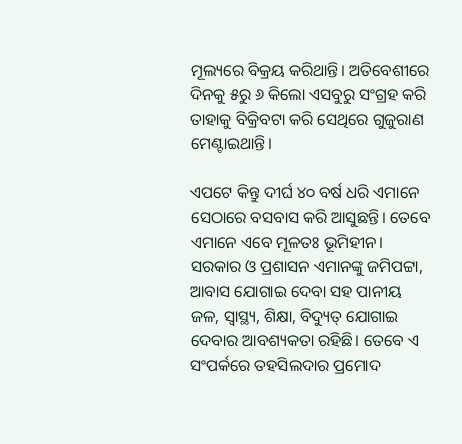ମୂଲ୍ୟରେ ବିକ୍ରୟ କରିଥାନ୍ତି। ଅତିବେଶୀରେ ଦିନକୁ ୫ରୁ ୬ କିଲୋ ଏସବୁରୁ ସଂଗ୍ରହ କରି ତାହାକୁ ବିକ୍ରିବଟା କରି ସେଥିରେ ଗୁଜୁରାଣ ମେଣ୍ଟାଇଥାନ୍ତି।

ଏପଟେ କିନ୍ତୁ ଦୀର୍ଘ ୪୦ ବର୍ଷ ଧରି ଏମାନେ ସେଠାରେ ବସବାସ କରି ଆସୁଛନ୍ତି। ତେବେ ଏମାନେ ଏବେ ମୂଳତଃ ଭୂମିହୀନ। ସରକାର ଓ ପ୍ରଶାସନ ଏମାନଙ୍କୁ ଜମିପଟ୍ଟା, ଆବାସ ଯୋଗାଇ ଦେବା ସହ ପାନୀୟ ଜଳ, ସ୍ବାସ୍ଥ୍ୟ, ଶିକ୍ଷା, ବିଦ୍ୟୁତ୍‌ ଯୋଗାଇ ଦେବାର ଆବଶ୍ୟକତା ରହିଛି। ତେବେ ଏ ସଂପର୍କରେ ତହସିଲଦାର ପ୍ରମୋଦ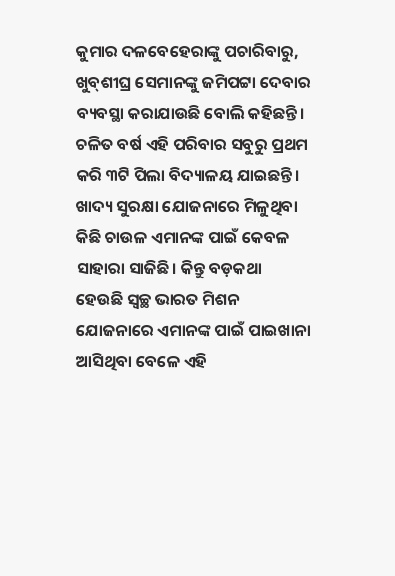କୁମାର ଦଳବେହେରାଙ୍କୁ ପଚାରିବାରୁ, ଖୁବ୍‌ଶୀଘ୍ର ସେମାନଙ୍କୁ ଜମିପଟ୍ଟା ଦେବାର ବ୍ୟବସ୍ଥା କରାଯାଉଛି ବୋଲି କହିଛନ୍ତି। ଚଳିତ ବର୍ଷ ଏହି ପରିବାର ସବୁରୁ ପ୍ରଥମ କରି ୩ଟି ପିଲା ବିଦ୍ୟାଳୟ ଯାଇଛନ୍ତି। ଖାଦ୍ୟ ସୁରକ୍ଷା ଯୋଜନାରେ ମିଳୁଥିବା କିଛି ଚାଉଳ ଏମାନଙ୍କ ପାଇଁ କେବଳ ସାହାରା ସାଜିଛି। କିନ୍ତୁ ବଡ଼କଥା ହେଉଛି ସ୍ବଚ୍ଛ ଭାରତ ମିଶନ ଯୋଜନାରେ ଏମାନଙ୍କ ପାଇଁ ପାଇଖାନା ଆସିଥିବା ବେଳେ ଏହି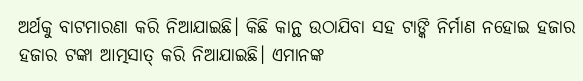ଅର୍ଥକୁ ବାଟମାରଣା କରି ନିଆଯାଇଛି। କିଛି କାନ୍ଥ ଉଠାଯିବା ସହ ଟାଙ୍କି ନିର୍ମାଣ ନହୋଇ ହଜାର ହଜାର ଟଙ୍କା ଆତ୍ମସାତ୍ କରି ନିଆଯାଇଛି। ଏମାନଙ୍କ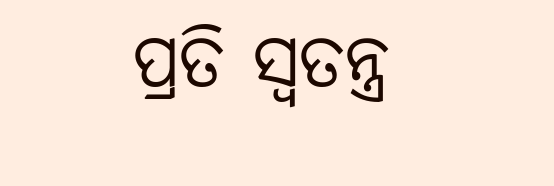ପ୍ରତି ସ୍ବତନ୍ତ୍ର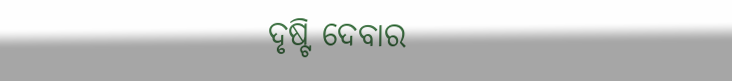ଦୃଷ୍ଟି ଦେବାର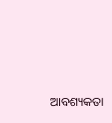ଆବଶ୍ୟକତା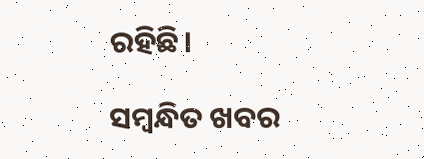ରହିଛି।

ସମ୍ବନ୍ଧିତ ଖବର